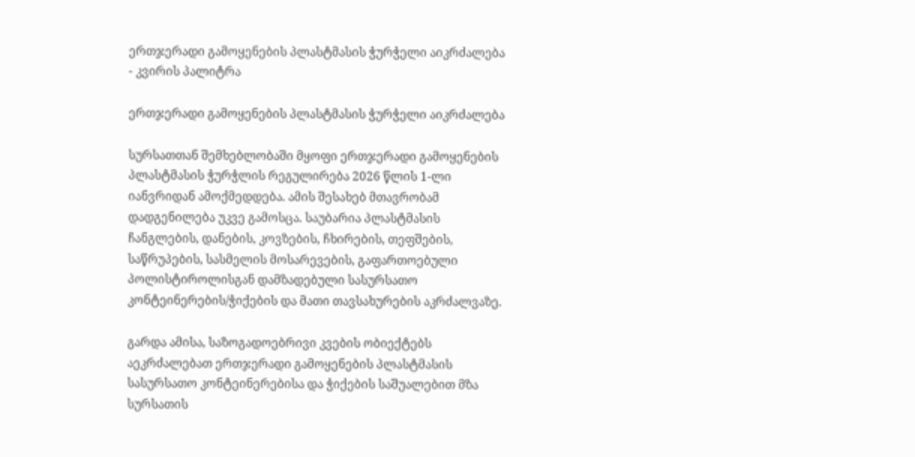ერთჯერადი გამოყენების პლასტმასის ჭურჭელი აიკრძალება - კვირის პალიტრა

ერთჯერადი გამოყენების პლასტმასის ჭურჭელი აიკრძალება

სურსათთან შემხებლობაში მყოფი ერთჯერადი გამოყენების პლასტმასის ჭურჭლის რეგულირება 2026 წლის 1-ლი იანვრიდან ამოქმედდება. ამის შესახებ მთავრობამ დადგენილება უკვე გამოსცა. საუბარია პლასტმასის ჩანგლების, დანების, კოვზების, ჩხირების, თეფშების, საწრუპების, სასმელის მოსარევების, გაფართოებული პოლისტიროლისგან დამზადებული სასურსათო კონტეინერების/ჭიქების და მათი თავსახურების აკრძალვაზე.

გარდა ამისა, საზოგადოებრივი კვების ობიექტებს აეკრძალებათ ერთჯერადი გამოყენების პლასტმასის სასურსათო კონტეინერებისა და ჭიქების საშუალებით მზა სურსათის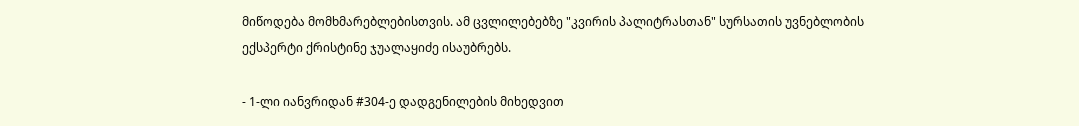მიწოდება მომხმარებლებისთვის. ამ ცვლილებებზე "კვირის პალიტრასთან" სურსათის უვნებლობის ექსპერტი ქრისტინე ჯუალაყიძე ისაუბრებს.

- 1-ლი იანვრიდან #304-ე დადგენილების მიხედვით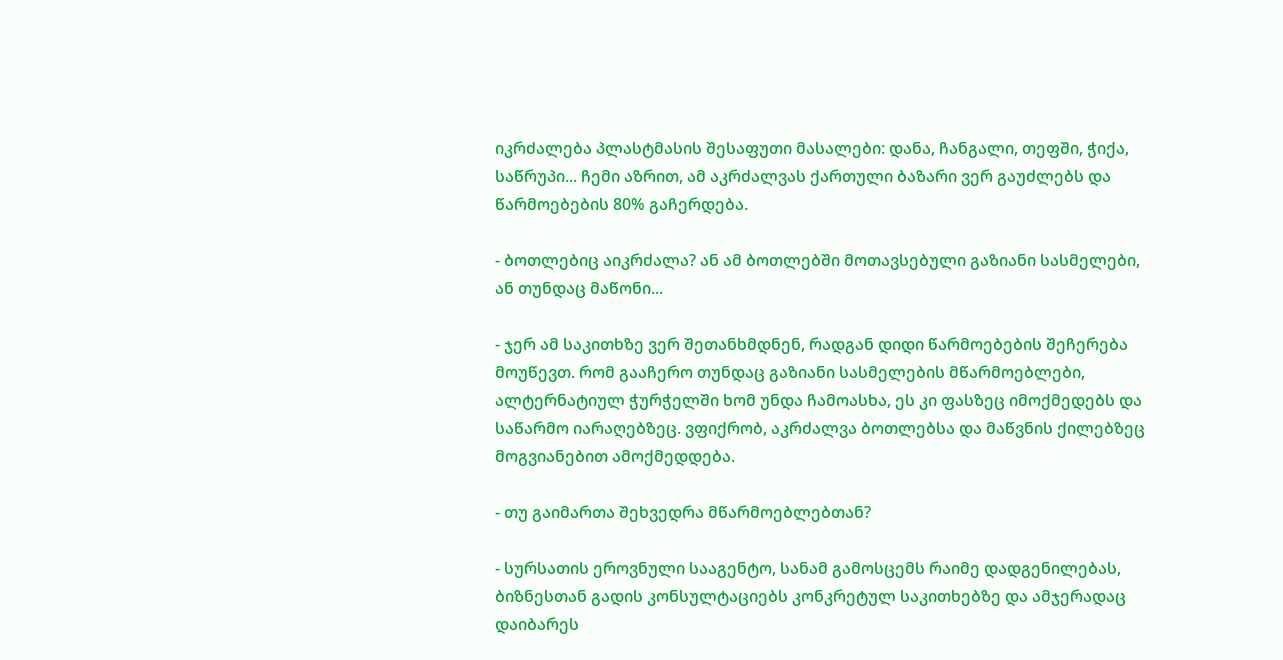იკრძალება პლასტმასის შესაფუთი მასალები: დანა, ჩანგალი, თეფში, ჭიქა, საწრუპი... ჩემი აზრით, ამ აკრძალვას ქართული ბაზარი ვერ გაუძლებს და წარმოებების 80% გაჩერდება.

- ბოთლებიც აიკრძალა? ან ამ ბოთლებში მოთავსებული გაზიანი სასმელები, ან თუნდაც მაწონი...

- ჯერ ამ საკითხზე ვერ შეთანხმდნენ, რადგან დიდი წარმოებების შეჩერება მოუწევთ. რომ გააჩერო თუნდაც გაზიანი სასმელების მწარმოებლები, ალტერნატიულ ჭურჭელში ხომ უნდა ჩამოასხა, ეს კი ფასზეც იმოქმედებს და საწარმო იარაღებზეც. ვფიქრობ, აკრძალვა ბოთლებსა და მაწვნის ქილებზეც მოგვიანებით ამოქმედდება.

- თუ გაიმართა შეხვედრა მწარმოებლებთან?

- სურსათის ეროვნული სააგენტო, სანამ გამოსცემს რაიმე დადგენილებას, ბიზნესთან გადის კონსულტაციებს კონკრეტულ საკითხებზე და ამჯერადაც დაიბარეს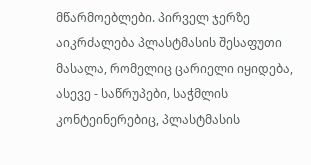მწარმოებლები. პირველ ჯერზე აიკრძალება პლასტმასის შესაფუთი მასალა, რომელიც ცარიელი იყიდება, ასევე - საწრუპები, საჭმლის კონტეინერებიც, პლასტმასის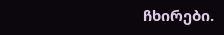ჩხირები.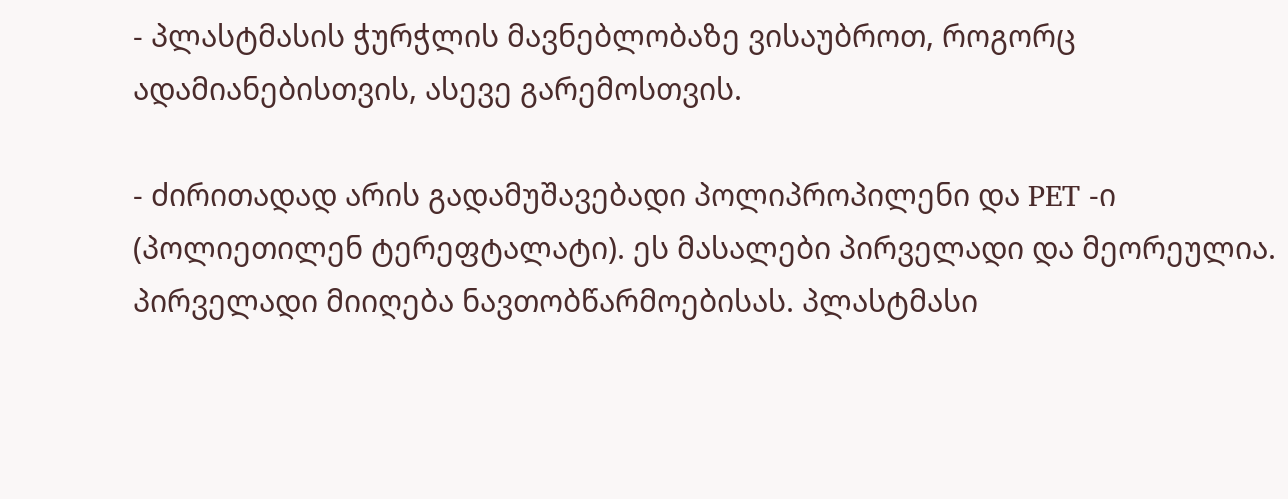- პლასტმასის ჭურჭლის მავნებლობაზე ვისაუბროთ, როგორც ადამიანებისთვის, ასევე გარემოსთვის.

- ძირითადად არის გადამუშავებადი პოლიპროპილენი და PET -ი (პოლიეთილენ ტერეფტალატი). ეს მასალები პირველადი და მეორეულია. პირველადი მიიღება ნავთობწარმოებისას. პლასტმასი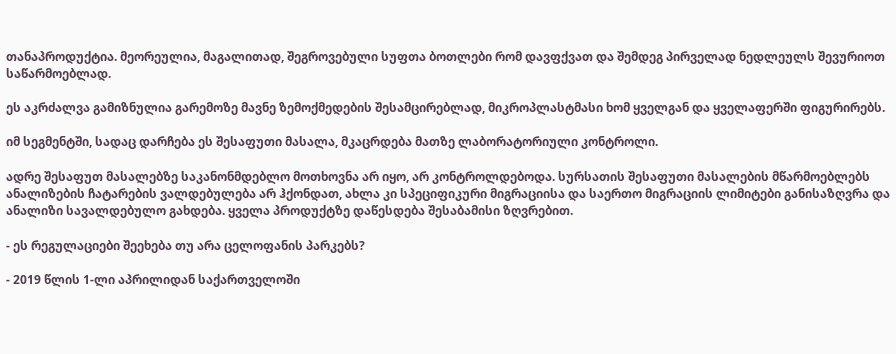თანაპროდუქტია. მეორეულია, მაგალითად, შეგროვებული სუფთა ბოთლები რომ დავფქვათ და შემდეგ პირველად ნედლეულს შევურიოთ საწარმოებლად.

ეს აკრძალვა გამიზნულია გარემოზე მავნე ზემოქმედების შესამცირებლად, მიკროპლასტმასი ხომ ყველგან და ყველაფერში ფიგურირებს.

იმ სეგმენტში, სადაც დარჩება ეს შესაფუთი მასალა, მკაცრდება მათზე ლაბორატორიული კონტროლი.

ადრე შესაფუთ მასალებზე საკანონმდებლო მოთხოვნა არ იყო, არ კონტროლდებოდა. სურსათის შესაფუთი მასალების მწარმოებლებს ანალიზების ჩატარების ვალდებულება არ ჰქონდათ, ახლა კი სპეციფიკური მიგრაციისა და საერთო მიგრაციის ლიმიტები განისაზღვრა და ანალიზი სავალდებულო გახდება. ყველა პროდუქტზე დაწესდება შესაბამისი ზღვრებით.

- ეს რეგულაციები შეეხება თუ არა ცელოფანის პარკებს?

- 2019 წლის 1-ლი აპრილიდან საქართველოში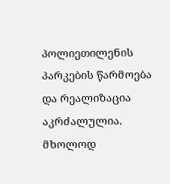პოლიეთილენის პარკების წარმოება და რეალიზაცია აკრძალულია. მხოლოდ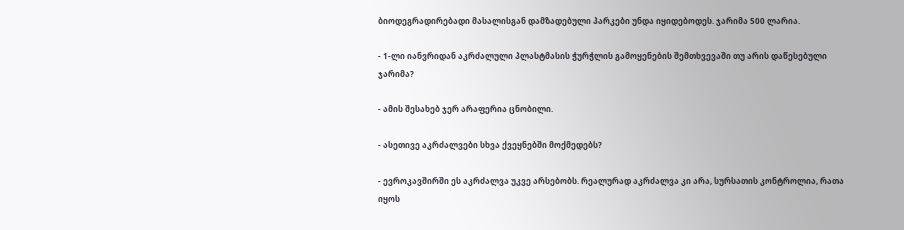ბიოდეგრადირებადი მასალისგან დამზადებული პარკები უნდა იყიდებოდეს. ჯარიმა 500 ლარია.

- 1-ლი იანვრიდან აკრძალული პლასტმასის ჭურჭლის გამოყენების შემთხვევაში თუ არის დაწესებული ჯარიმა?

- ამის შესახებ ჯერ არაფერია ცნობილი.

- ასეთივე აკრძალვები სხვა ქვეყნებში მოქმედებს?

- ევროკავშირში ეს აკრძალვა უკვე არსებობს. რეალურად აკრძალვა კი არა, სურსათის კონტროლია, რათა იყოს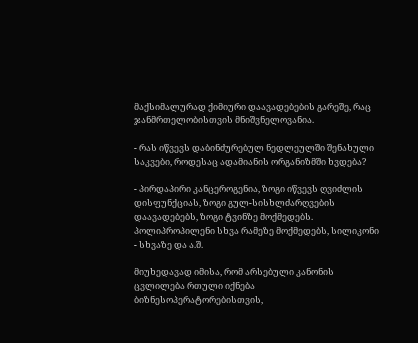მაქსიმალურად ქიმიური დაავადებების გარეშე, რაც ჯანმრთელობისთვის მნიშვნელოვანია.

- რას იწვევს დაბინძურებულ ნედლეულში შენახული საკვები, როდესაც ადამიანის ორგანიზმში ხვდება?

- პირდაპირი კანცეროგენია, ზოგი იწვევს ღვიძლის დისფუნქციას, ზოგი გულ-სისხლძარღვების დაავადებებს, ზოგი ტვინზე მოქმედებს. პოლიპროპილენი სხვა რამეზე მოქმედებს, სილიკონი - სხვაზე და ა.შ.

მიუხედავად იმისა, რომ არსებული კანონის ცვლილება რთული იქნება ბიზნესოპერატორებისთვის,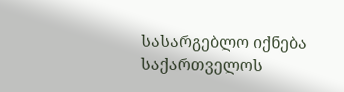სასარგებლო იქნება საქართველოს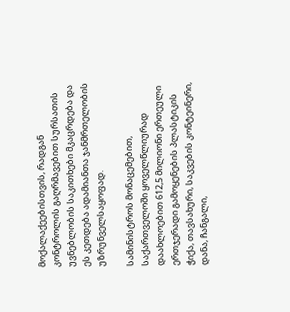მოქალაქეებისთვის, რადგან კონტროლის გაღრმავებით სურსათის უვნებლობის საკითხები მკაცრდება და ეს კეთდება ადამიანთა ჯანმრთელობის უზრუნველსაყოფად.

სამინისტროს მონაცემებით, საქართველოში ყოველწლიურად დაახლოებით 612,5 მილიონი ერთეული ერთჯერადი გამოყენების პლასტიკის ჭიქა, თავსახური, საკვების კონტეინერი, დანა, ჩანგალი,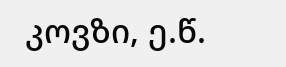კოვზი, ე.წ.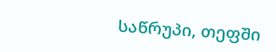საწრუპი, თეფში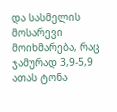და სასმელის მოსარევი მოიხმარება, რაც ჯამურად 3,9-5,9 ათას ტონა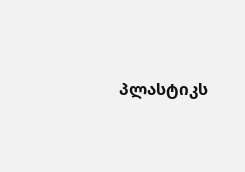პლასტიკს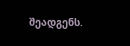შეადგენს.